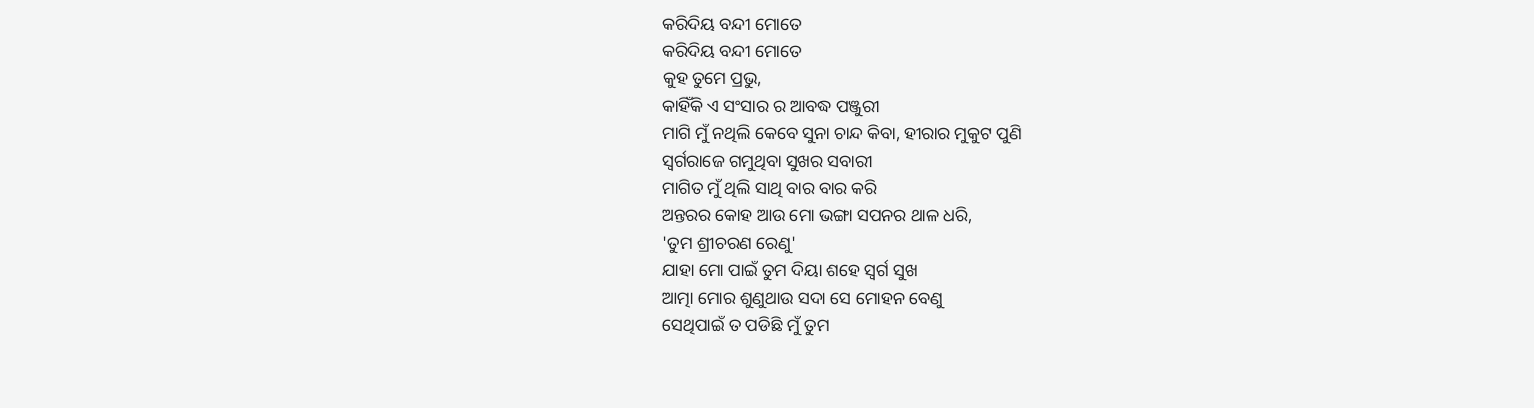କରିଦିୟ ବନ୍ଦୀ ମୋତେ
କରିଦିୟ ବନ୍ଦୀ ମୋତେ
କୁହ ତୁମେ ପ୍ରଭୁ,
କାହିଁକି ଏ ସଂସାର ର ଆବଦ୍ଧ ପଞ୍ଜୁରୀ
ମାଗି ମୁଁ ନଥିଲି କେବେ ସୁନା ଚାନ୍ଦ କିବା, ହୀରାର ମୁକୁଟ ପୁଣି
ସ୍ୱର୍ଗରାଜେ ଗମୁଥିବା ସୁଖର ସବାରୀ
ମାଗିତ ମୁଁ ଥିଲି ସାଥି ବାର ବାର କରି
ଅନ୍ତରର କୋହ ଆଉ ମୋ ଭଙ୍ଗା ସପନର ଥାଳ ଧରି,
'ତୁମ ଶ୍ରୀଚରଣ ରେଣୁ'
ଯାହା ମୋ ପାଇଁ ତୁମ ଦିୟା ଶହେ ସ୍ୱର୍ଗ ସୁଖ
ଆତ୍ମା ମୋର ଶୁଣୁଥାଉ ସଦା ସେ ମୋହନ ବେଣୁ
ସେଥିପାଇଁ ତ ପଡିଛି ମୁଁ ତୁମ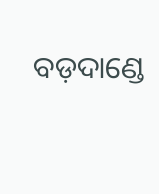ବଡ଼ଦାଣ୍ଡେ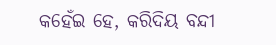କହେଁଇ ହେ, କରିଦିୟ ବନ୍ଦୀ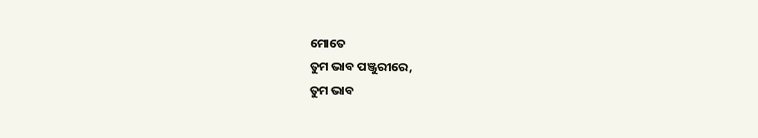ମୋତେ
ତୁମ ଭାବ ପଞ୍ଜୁରୀରେ,
ତୁମ ଭାବ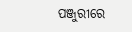ପଞ୍ଜୁରୀରେ